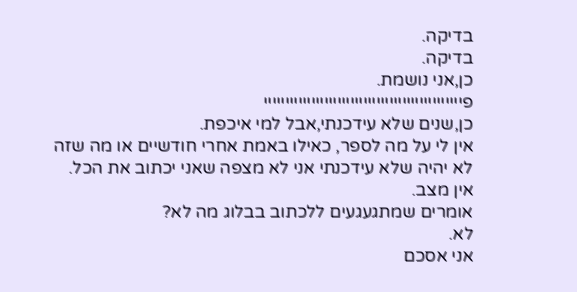בדיקה.
בדיקה.
כן,אני נושמת.
פיייייייייייייייייייייייייייייייייייייייייייייי
כן,שנים שלא עידכנתי,אבל למי איכפת.
אין לי על מה לספר, כאילו באמת אחרי חודשיים או מה שזה לא יהיה שלא עידכנתי אני לא מצפה שאני יכתוב את הכל.
אין מצב.
אומרים שמתגעגעים ללכתוב בבלוג מה לא?
לא.
אני אסכם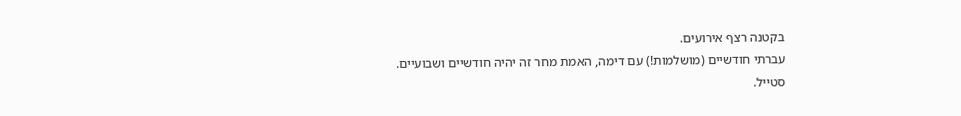בקטנה רצף אירועים.
עברתי חודשיים (מושלמות!) עם דימה, האמת מחר זה יהיה חודשיים ושבועיים.
סטייל.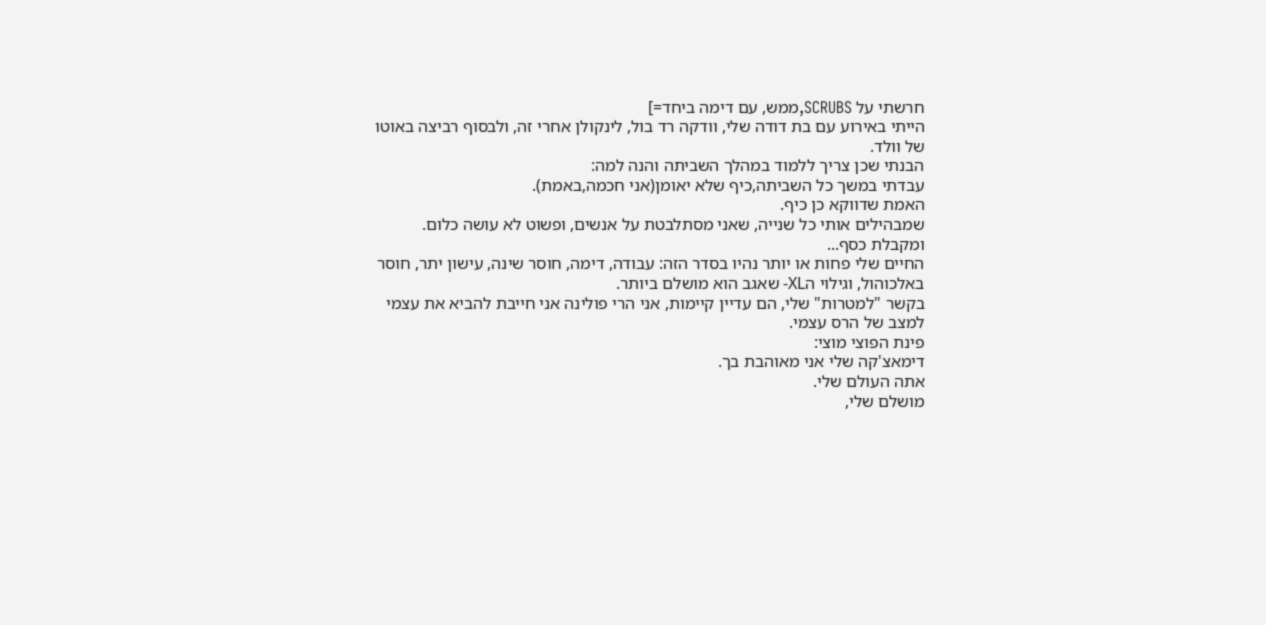חרשתי על SCRUBS,ממש, עם דימה ביחד=]
הייתי באירוע עם בת דודה שלי, וודקה רד בול, לינקולן אחרי זה, ולבסוף רביצה באוטו של וולד.
הבנתי שכן צריך ללמוד במהלך השביתה והנה למה:
עבדתי במשך כל השביתה,כיף שלא יאומן(אני חכמה,באמת).
האמת שדווקא כן כיף.
שמבהילים אותי כל שנייה, שאני מסתלבטת על אנשים, ופשוט לא עושה כלום.
ומקבלת כסף...
החיים שלי פחות או יותר נהיו בסדר הזה: עבודה, דימה, חוסר שינה, עישון יתר, חוסר באלכוהול, וגילוי הXL- שאגב הוא מושלם ביותר.
בקשר "למטרות" שלי, הם עדיין קיימות, אני הרי פולינה אני חייבת להביא את עצמי למצב של הרס עצמי.
פינת הפוצי מוצי:
דימאצ'קה שלי אני מאוהבת בך.
אתה העולם שלי.
מושלם שלי,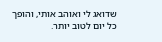שדואג לי ואוהב אותי, והופך כל יום לטוב יותר.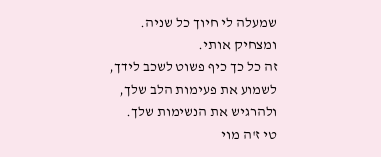שמעלה לי חיוך כל שניה.
ומצחיק אותי.
זה כל כך כיף פשוט לשכב לידך, לשמוע את פעימות הלב שלך, ולהרגיש את הנשימות שלך.
טי ז'ה מוי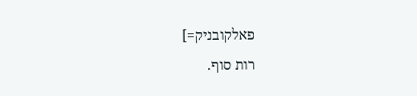פאלקובניק=]
רות סוף.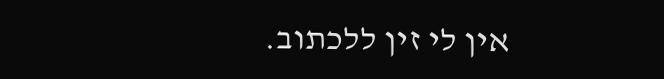אין לי זין ללכתוב.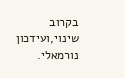בקרוב שינוי,ועידכון נורמאלי.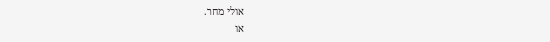אולי מחר.
או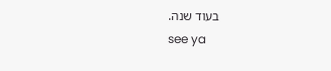בעוד שנה.
see ya